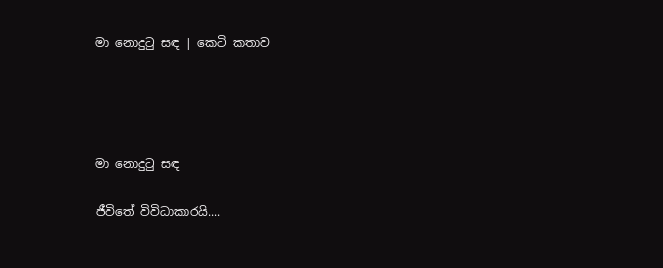මා නොදුටු සඳ | කෙටි කතාව




මා නොදුටු සඳ

ජීවිතේ විවිධාකාරයි....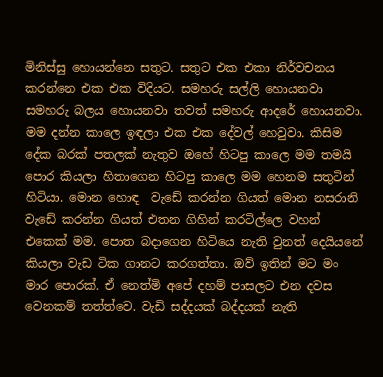මිනිස්සු හොයන්නෙ සතුට. සතුට එක එකා නිර්වචනය කරන්නෙ එක එක විදියට. සමහරු සල්ලි හොයනවා සමහරු බලය හොයනවා තවත් සමහරු ආදරේ හොයනවා. මම දන්න කාලෙ ඉඳලා එක එක දේවල් හෙවුවා. කිසිම දේක බරක් පතලක් නැතුව ඔහේ හිටපු කාලෙ මම තමයි පොර කියලා හිතාගෙන හිටපු කාලෙ මම හෙනම සතුටින් හිටියා. මොන හොඳ  වැඩේ කරන්න ගියත් මොන නසරානි වැඩේ කරන්න ගියත් එතන ගිහින් කරටිල්ලෙ වහන් එකෙක් මම. පොත බදාගෙන හිටියෙ නැති වුනත් දෙයියනේ කියලා වැඩ ටික ගානට කරගත්තා. ඔව් ඉතින් මට මං මාර පොරක්. ඒ නෙත්මි අපේ දහම් පාසලට එන දවස වෙනකම් තත්ත්වෙ. වැඩි සද්දයක් බද්දයක් නැති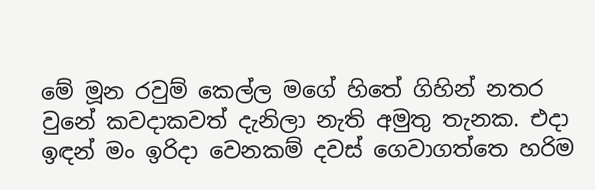මේ මූන රවුම් කෙල්ල මගේ හිතේ ගිහින් නතර වුනේ කවදාකවත් දැනිලා නැති අමුතු තැනක. එදා ඉඳන් මං ඉරිදා වෙනකම් දවස් ගෙවාගත්තෙ හරිම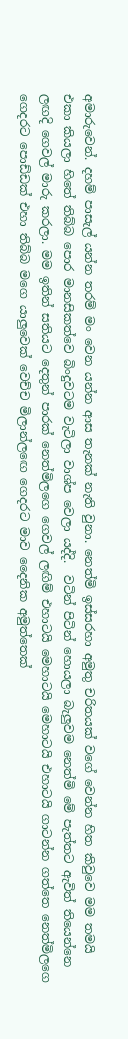අමාරුවෙන්. දහම් පාසැල් යන්න තරම් මං වෙන යන්න ආස තැනක් නැති වුනා. නෙත්මි ඉස්සරහා අමුතු චරිතයක් වගේ වෙන්න හිත කිවුවෙ මම තමයි එකා කියලා හිතේ තිබ්බ පොර මානසිකත්වෙ බිංදුවටම වැටිලා වාශ්ප වෙලා යද්දි.  වටින් පිටින් හොයලා බැලුවම නෙත්මි මේ පැත්තට ඇවිත් තියෙන්නෙ ලඟදි ගෙවල් මාරු කරලා. මම ඉතින් සතියට දෙතුන් පාරක් නෙත්මිලගෙ ගෙවල් ලඟිම් එහාටයි මෙහාටයි මෙහාටයි එහාටයි ගාටන්න ගත්තෙ නෙත්මිලගෙ ගෙදරට පොඩ්ඩක් එහා තිබ්බ මගෙ යාලුවෙක් වෙච්ච මිලාන්ලඟෙ ගෙදරට මාව දෛනික අමුත්තෙක්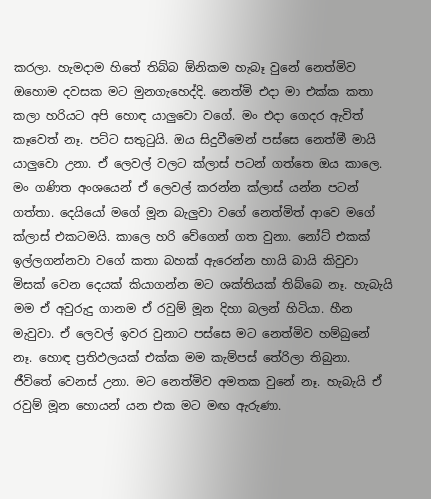කරලා. හැමදාම හිතේ තිබ්බ ඕනිකම හැබෑ වුනේ නෙත්මිව ඔහොම දවසක මට මුනගැහෙද්දි. නෙත්මි එදා මා එක්ක කතා කලා හරියට අපි හොඳ යාලුවො වගේ. මං එදා ගෙදර ඇවිත් කෑවෙත් නෑ. පට්ට සතුටුයි. ඔය සිදුවීමෙන් පස්සෙ නෙත්මී මායි යාලුවො උනා. ඒ ලෙවල් වලට ක්ලාස් පටන් ගත්තෙ ඔය කාලෙ. මං ගණිත අංශයෙන් ඒ ලෙවල් කරන්න ක්ලාස් යන්න පටන් ගත්තා. දෙයියෝ මගේ මූන බැලුවා වගේ නෙත්මිත් ආවෙ මගේ ක්ලාස් එකටමයි. කාලෙ හරි වේගෙන් ගත වුනා. නෝට් එකක් ඉල්ලගන්නවා වගේ කතා බහක් ඇරෙන්න හායි බායි කිවුවා මිසක් වෙන දෙයක් කියාගන්න මට ශක්තියක් තිබ්බෙ නෑ. හැබැයි මම ඒ අවුරුදු ගානම ඒ රවුම් මූන දිහා බලන් හිටියා. හීන මැවුවා. ඒ ලෙවල් ඉවර වුනාට පස්සෙ මට නෙත්මිව හම්බුනේ නෑ. හොඳ ප්‍රතිඵලයක් එක්ක මම කැම්පස් තේරිලා තිබුනා. ජීවිතේ වෙනස් උනා. මට නෙත්මිව අමතක වුනේ නෑ. හැබැයි ඒ රවුම් මූන හොයන් යන එක මට මඟ ඇරුණා.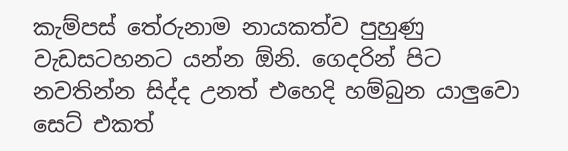කැම්පස් තේරුනාම නායකත්ව පුහුණු වැඩසටහනට යන්න ඕනි. ගෙදරින් පිට නවතින්න සිද්ද උනත් එහෙදි හම්බුන යාලුවො සෙට් එකත්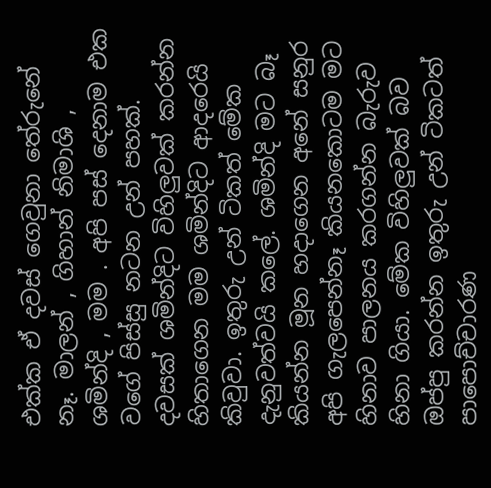එක්ක ඒ දවස් ගෙවුනා තේරුනේ නෑ. මාලන් , ගිහාන් නිමාශි , ශමින්දි , මම . අපි පස් දෙනාම එක වගේ පිස්සු නටන උන් පහක්. දවසක් ශමින්දිට විහිලුවක් කරන්න හිතාගෙන මම ශමින්දිට ආදරෙයි කිවුවා. ඉතුරු උන් ටිකත් මේක දැනුවත්වයි කලේ. ශමින්දි මට බෑ කියන්න මූන හදාගෙන අනේ සනුර අපි ගැලපෙන්නෑ කියනකොටම මට හිනාව පාලනය කරගන්න බැරුව හිනා ගියා. මේක විහිලුවක් බව ඔප්පු කරන්න ඉතුරු උන් ටිකටත් පාපොච්චාරණ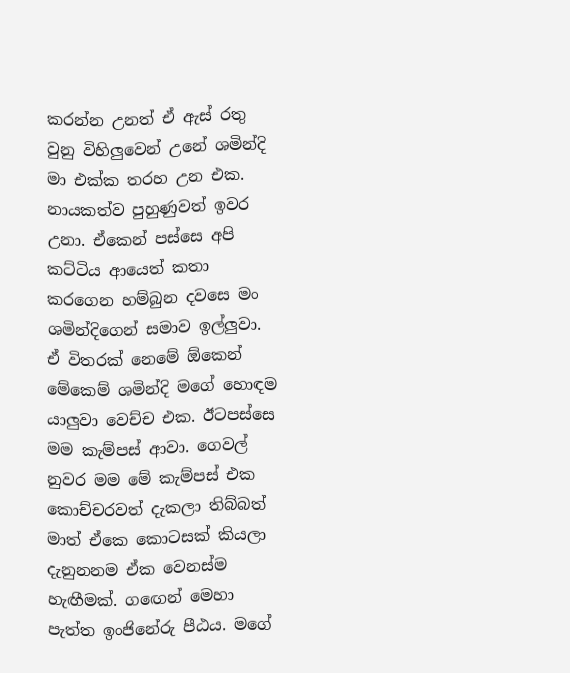කරන්න උනත් ඒ ඇස් රතු වුනු විහිලුවෙන් උනේ ශමින්දි මා එක්ක තරහ උන එක. නායකත්ව පුහුණුවත් ඉවර උනා. ඒකෙන් පස්සෙ අපි කට්ටිය ආයෙත් කතා කරගෙන හම්බුන දවසෙ මං ශමින්දිගෙන් සමාව ඉල්ලුවා. ඒ විතරක් නෙමේ ඕකෙන් මේකෙම් ශමින්දි මගේ හොඳම යාලුවා වෙච්ච එක. ඊටපස්සෙ මම කැම්පස් ආවා. ගෙවල් නුවර මම මේ කැම්පස් එක කොච්චරවත් දැකලා තිබ්බත් මාත් ඒකෙ කොටසක් කියලා දැනුනනම ඒක වෙනස්ම හැඟීමක්. ගඟෙන් මෙහා පැත්ත ඉංජිනේරු පීඨය. මගේ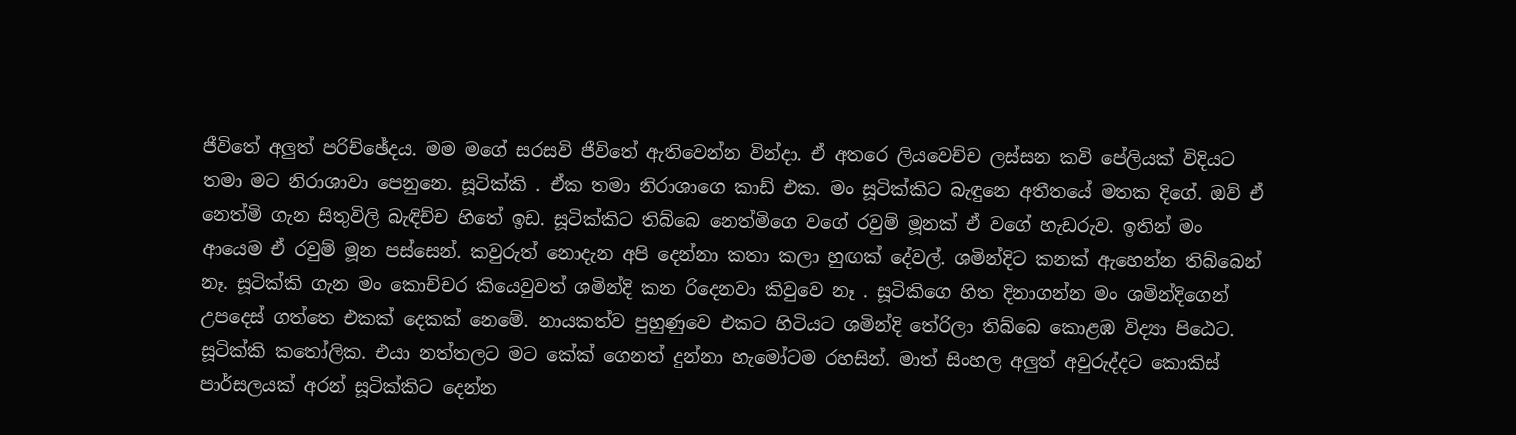ජීවිතේ අලුත් පරිච්ඡේදය. මම මගේ සරසවි ජීවිතේ ඇතිවෙන්න වින්දා. ඒ අතරෙ ලියවෙච්ච ලස්සන කවි පේලියක් විදියට තමා මට නිරාශාවා පෙනුනෙ. සූටික්කි . ඒක තමා නිරාශාගෙ කාඩ් එක. මං සූටික්කිට බැඳුනෙ අතීතයේ මතක දිගේ. ඔව් ඒ නෙත්මි ගැන සිතුවිලි බැඳිච්ච හිතේ ඉඩ. සූටික්කිට තිබ්බෙ නෙත්මිගෙ වගේ රවුම් මූනක් ඒ වගේ හැඩරුව. ඉතින් මං ආයෙම ඒ රවුම් මූන පස්සෙන්. කවුරුත් නොදැන අපි දෙන්නා කතා කලා හුඟක් දේවල්. ශමින්දිට කනක් ඇහෙන්න තිබ්බෙන් නෑ. සූටික්කි ගැන මං කොච්චර කියෙවුවත් ශමින්දි කන රිදෙනවා කිවුවෙ නෑ . සූටිකිගෙ හිත දිනාගන්න මං ශමින්දිගෙන් උපදෙස් ගත්තෙ එකක් දෙකක් නෙමේ. නායකත්ව පුහුණුවෙ එකට හිටියට ශමින්දි තේරිලා තිබ්බෙ කොළඹ විද්‍යා පිඨෙට. සූටික්කි කතෝලික. එයා නත්තලට මට කේක් ගෙනත් දුන්නා හැමෝටම රහසින්. මාත් සිංහල අලුත් අවුරුද්දට කොකිස් පාර්සලයක් අරන් සූටික්කිට දෙන්න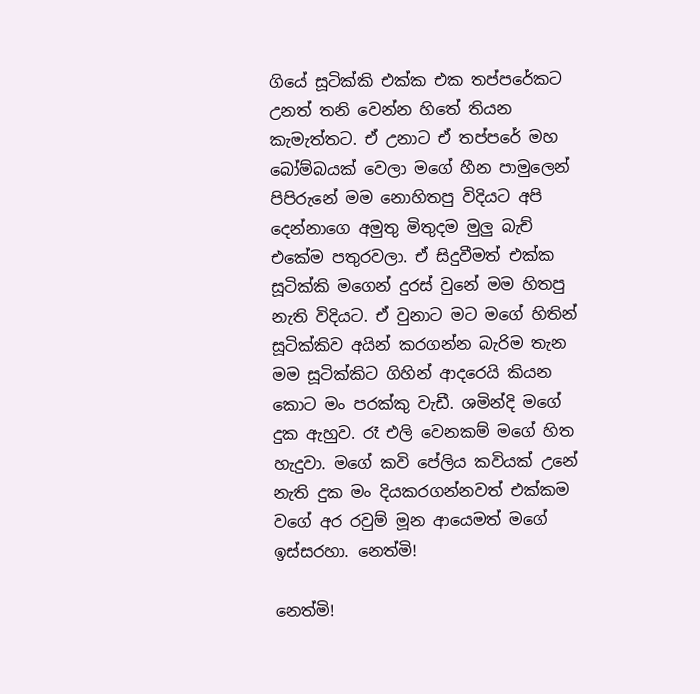ගියේ සූටික්කි එක්ක එක තප්පරේකට උනත් තනි වෙන්න හිතේ තියන කැමැත්තට. ඒ උනාට ඒ තප්පරේ මහ බෝම්බයක් වෙලා මගේ හීන පාමුලෙන් පිපිරුනේ මම නොහිතපු විදියට අපි දෙන්නාගෙ අමුතු මිතුදම මුලු බැච් එකේම පතුරවලා. ඒ සිදුවීමත් එක්ක සූටික්කි මගෙන් දුරස් වුනේ මම හිතපු නැති විදියට. ඒ වුනාට මට මගේ හිතින් සූටික්කිව අයින් කරගන්න බැරිම තැන මම සූටික්කිට ගිහින් ආදරෙයි කියන කොට මං පරක්කු වැඩී. ශමින්දි මගේ දුක ඇහුව. රෑ එලි වෙනකම් මගේ හිත හැදුවා. මගේ කවි පේලිය කවියක් උනේ නැති දුක මං දියකරගන්නවත් එක්කම වගේ අර රවුම් මූන ආයෙමත් මගේ ඉස්සරහා. නෙත්මි!

නෙත්මි!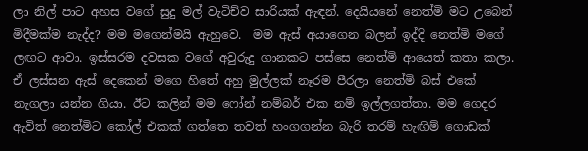ලා නිල් පාට අහස වගේ සුදු මල් වැටිච්ව සාරියක් ඇඳන්. දෙයියනේ නෙත්මි මට උබෙන් මිදීමක්ම නැද්ද? මම මගෙන්මයි ඇහුවෙ.  මම ඇස් අයාගෙන බලන් ඉද්දි නෙත්මි මගේ ලඟට ආවා. ඉස්සරම දවසක වගේ අවුරුදු ගානකට පස්සෙ නෙත්මි ආයෙත් කතා කලා. ඒ ලස්සන ඇස් දෙකෙන් මගෙ හිතේ අහු මුල්ලක් නෑරම පීරලා නෙත්මි බස් එකේ නැගලා යන්න ගියා. ඊට කලින් මම ෆෝන් නම්බර් එක නම් ඉල්ලගත්තා. මම ගෙදර ඇවිත් නෙත්මිට කෝල් එකක් ගත්තෙ තවත් හංගගන්න බැරි තරම් හැඟිම් ගොඩක්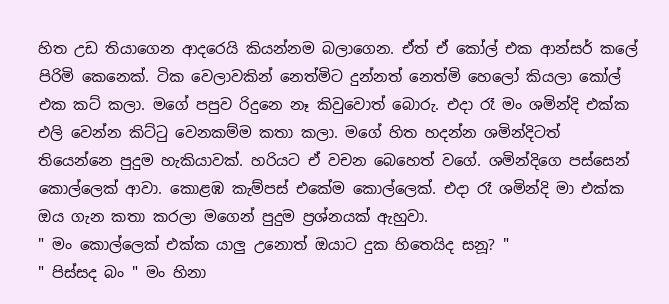හිත උඩ තියාගෙන ආදරෙයි කියන්නම බලාගෙන. ඒත් ඒ කෝල් එක ආන්සර් කලේ පිරිමි කෙනෙක්. ටික වෙලාවකින් නෙත්මිට දුන්නත් නෙත්මි හෙලෝ කියලා කෝල් එක කට් කලා. මගේ පපුව රිදුනෙ නෑ කිවුවොත් බොරු. එදා රෑ මං ශමින්දි එක්ක එලි වෙන්න කිට්ටු වෙනකම්ම කතා කලා. මගේ හිත හදන්න ශමින්දිටත් තියෙන්නෙ පුදුම හැකියාවක්. හරියට ඒ වචන බෙහෙත් වගේ. ශමින්දිගෙ පස්සෙන් කොල්ලෙක් ආවා. කොළඹ කැම්පස් එකේම කොල්ලෙක්. එදා රෑ ශමින්දි මා එක්ක ඔය ගැන කතා කරලා මගෙන් පුදුම ප්‍රශ්නයක් ඇහුවා.
" මං කොල්ලෙක් එක්ක යාලු උනොත් ඔයාට දුක හිතෙයිද සනූ? "
" පිස්සද බං " මං හිනා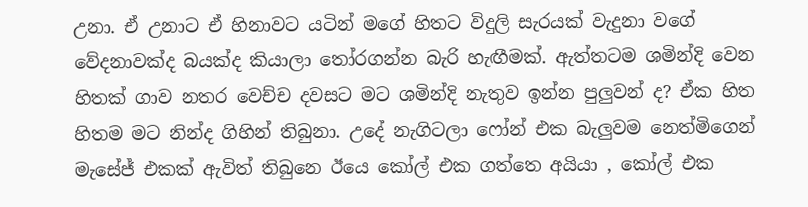උනා. ඒ උනාට ඒ හිනාවට යටින් මගේ හිතට විදුලි සැරයක් වැදුනා වගේ වේදනාවක්ද බයක්ද කියාලා තෝරගන්න බැරි හැඟීමක්. ඇත්තටම ශමින්දි වෙන හිතක් ගාව නතර වෙච්ච දවසට මට ශමින්දි නැතුව ඉන්න පුලුවන් ද? ඒක හිත හිතම මට නින්ද ගිහින් තිබුනා. උදේ නැගිටලා ෆෝන් එක බැලුවම නෙත්මිගෙන් මැසේජ් එකක් ඇවිත් තිබුනෙ ඊයෙ කෝල් එක ගත්තෙ අයියා , කෝල් එක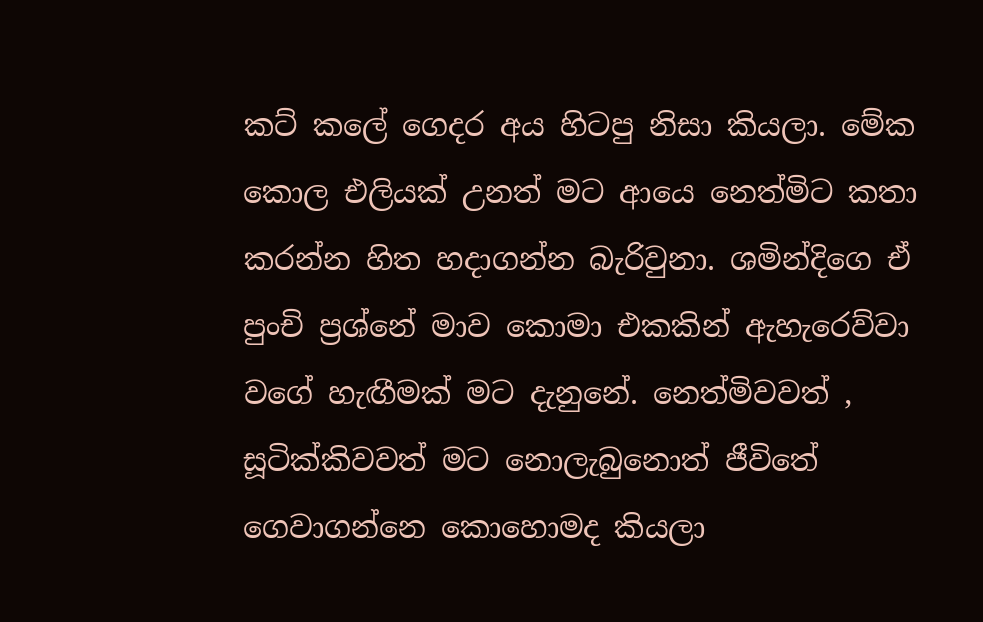කට් කලේ ගෙදර අය හිටපු නිසා කියලා. මේක කොල එලියක් උනත් මට ආයෙ නෙත්මිට කතා කරන්න හිත හදාගන්න බැරිවුනා. ශමින්දිගෙ ඒ පුංචි ප්‍රශ්නේ මාව කොමා එකකින් ඇහැරෙව්වා වගේ හැඟීමක් මට දැනුනේ. නෙත්මිවවත් , සූටික්කිවවත් මට නොලැබුනොත් ජීවිතේ ගෙවාගන්නෙ කොහොමද කියලා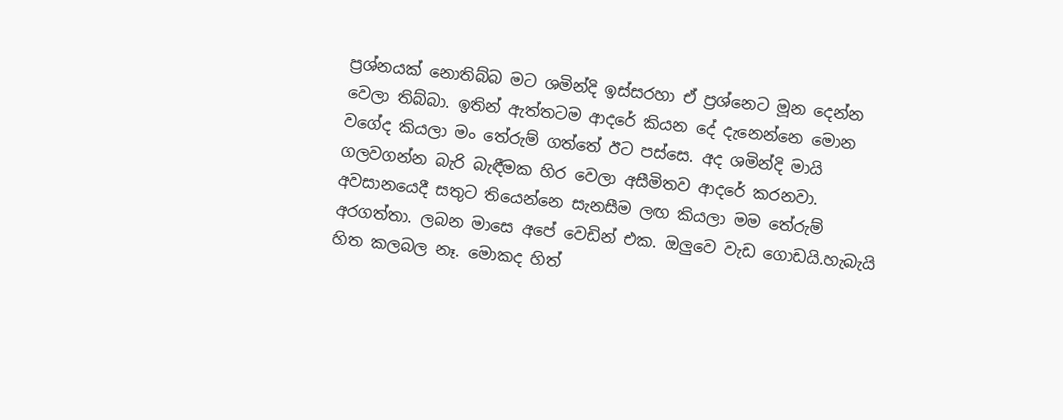ප්‍රශ්නයක් නොතිබ්බ මට ශමින්දි ඉස්සරහා ඒ ප්‍රශ්නෙට මූන දෙන්න වෙලා තිබ්බා. ඉතින් ඇත්තටම ආදරේ කියන දේ දැනෙන්නෙ මොන වගේද කියලා මං තේරුම් ගත්තේ ඊට පස්සෙ. අද ශමින්දි මායි ගලවගන්න බැරි බැඳීමක හිර වෙලා අසීමිතව ආදරේ කරනවා. අවසානයෙදී සතුට තියෙන්නෙ සැනසීම ලඟ කියලා මම තේරුම් අරගත්තා. ලබන මාසෙ අපේ වෙඩින් එක. ඔලුවෙ වැඩ ගොඩයි.හැබැයි හිත කලබල නෑ. මොකද හිත්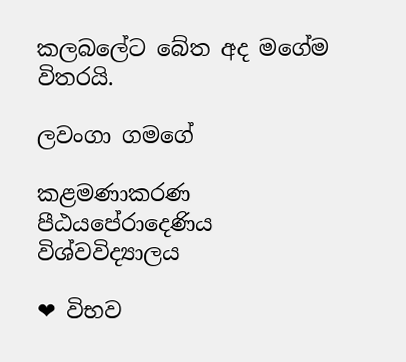කලබලේට බේත අද මගේම විතරයි.

ලවංගා ගමගේ

කළමණාකරණ පීඨයපේරාදෙණිය විශ්වවිද්‍යාලය

❤ විභව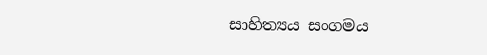සාහිත්‍යය සංගමය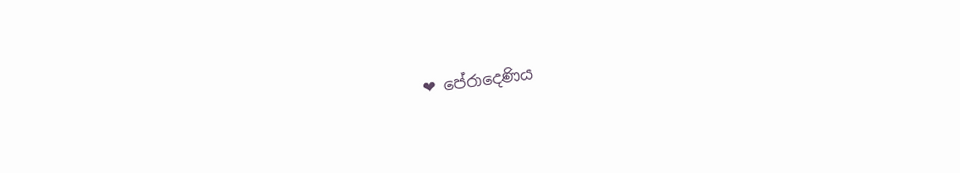❤ පේරාදෙණිය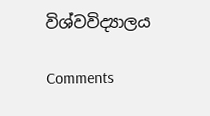විශ්වවිද්‍යාලය

Comments